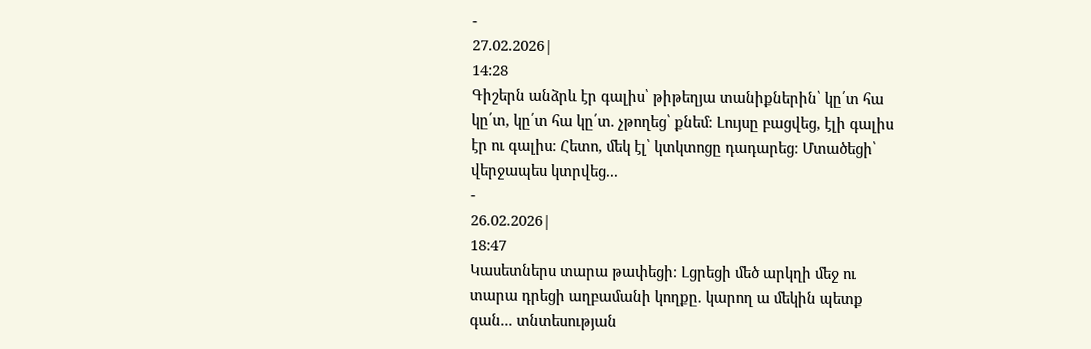-
27.02.2026|
14:28
Գիշերն անձրև էր գալիս՝ թիթեղյա տանիքներին՝ կը՛տ հա կը՛տ, կը՛տ հա կը՛տ. չթողեց՝ քնեմ։ Լույսը բացվեց, էլի գալիս էր ու գալիս։ Հետո, մեկ էլ՝ կտկտոցը դադարեց։ Մտածեցի՝ վերջապես կտրվեց...
-
26.02.2026|
18:47
Կասետներս տարա թափեցի։ Լցրեցի մեծ արկղի մեջ ու տարա դրեցի աղբամանի կողքը. կարող ա մեկին պետք գան... տնտեսության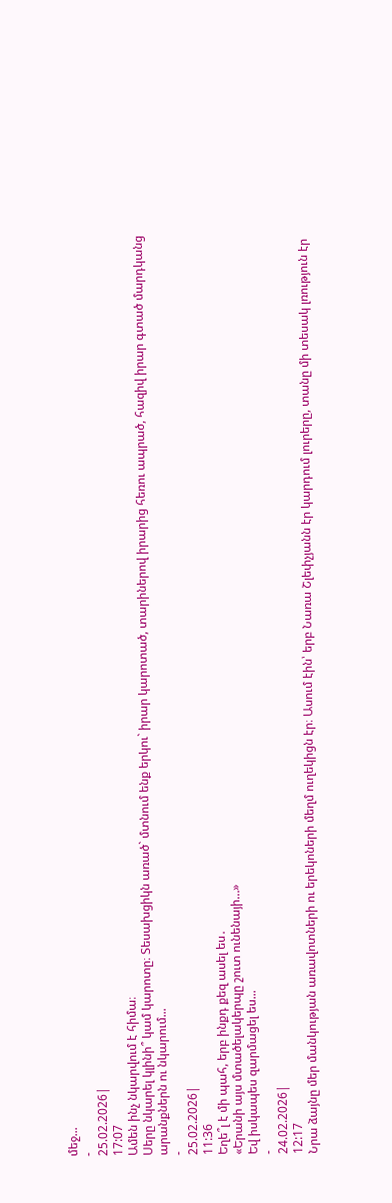մեջ...
-
25.02.2026|
17:07
Ամեն ինչ նկարվում է հիմա։
Սերը նկարել կլինի՞ կամ կարոտը։ Տեսախցիկն առած` մտնում ենք երկու` իրար կարոտած, տարիներով իրարից հեռու ապրած, հազիվ իրար գտած մարդկանց արանքներն ու նկարում...
-
25.02.2026|
11:36
Եղե՞լ է մի պահ, երբ ինքդ քեզ ասել ես․
«Երանի այս մտածելակերպը շուտ ունենայի…»
Եվ իսկապես զարմացել ես...
-
24.02.2026|
12:17
Նրա ձայնը մեր մանկության առավոտների ու երեկոների մեղմ ուղեկիցն էր։ Ասում էին՝ երբ Նառա Շլեփչյանն էր կարդում լուրերը, տանը մի տեսակ լռություն էր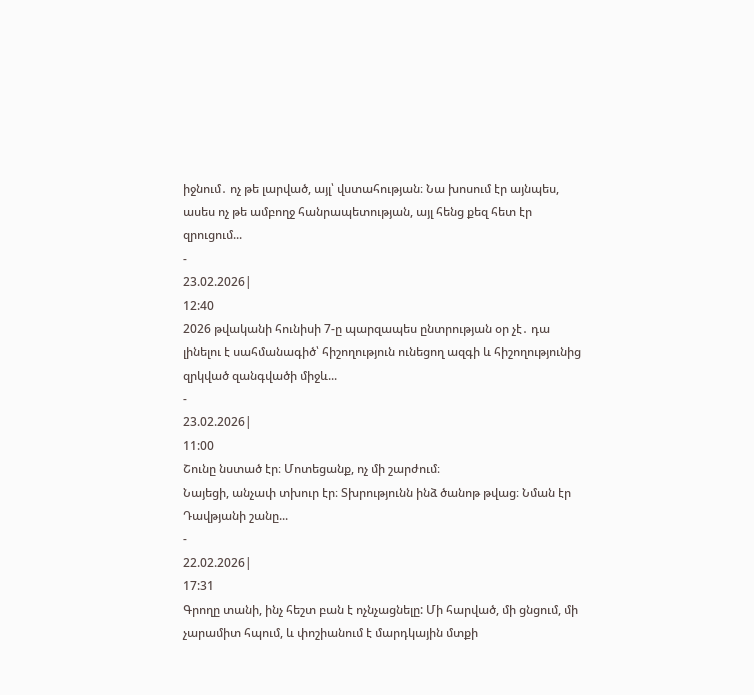իջնում․ ոչ թե լարված, այլ՝ վստահության։ Նա խոսում էր այնպես, ասես ոչ թե ամբողջ հանրապետության, այլ հենց քեզ հետ էր զրուցում...
-
23.02.2026|
12:40
2026 թվականի հունիսի 7-ը պարզապես ընտրության օր չէ․ դա լինելու է սահմանագիծ՝ հիշողություն ունեցող ազգի և հիշողությունից զրկված զանգվածի միջև...
-
23.02.2026|
11:00
Շունը նստած էր։ Մոտեցանք, ոչ մի շարժում։
Նայեցի, անչափ տխուր էր։ Տխրությունն ինձ ծանոթ թվաց։ Նման էր Դավթյանի շանը...
-
22.02.2026|
17:31
Գրողը տանի, ինչ հեշտ բան է ոչնչացնելը: Մի հարված, մի ցնցում, մի չարամիտ հպում, և փոշիանում է մարդկային մտքի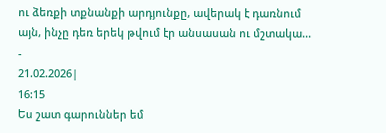ու ձեռքի տքնանքի արդյունքը, ավերակ է դառնում այն, ինչը դեռ երեկ թվում էր անսասան ու մշտակա...
-
21.02.2026|
16:15
Ես շատ գարուններ եմ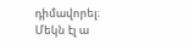դիմավորել։ Մեկն էլ ա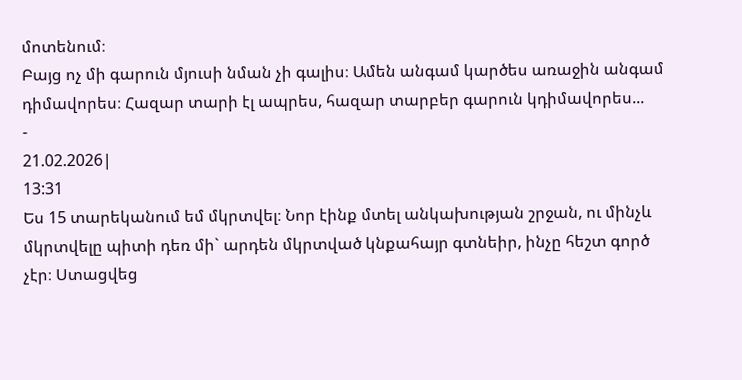մոտենում։
Բայց ոչ մի գարուն մյուսի նման չի գալիս։ Ամեն անգամ կարծես առաջին անգամ դիմավորես։ Հազար տարի էլ ապրես, հազար տարբեր գարուն կդիմավորես...
-
21.02.2026|
13:31
Ես 15 տարեկանում եմ մկրտվել։ Նոր էինք մտել անկախության շրջան, ու մինչև մկրտվելը պիտի դեռ մի` արդեն մկրտված կնքահայր գտնեիր, ինչը հեշտ գործ չէր։ Ստացվեց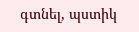գտնել, պստիկ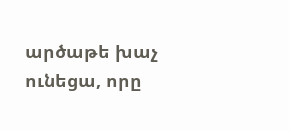արծաթե խաչ ունեցա, որը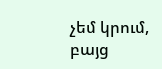չեմ կրում, բայց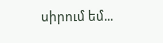սիրում եմ...